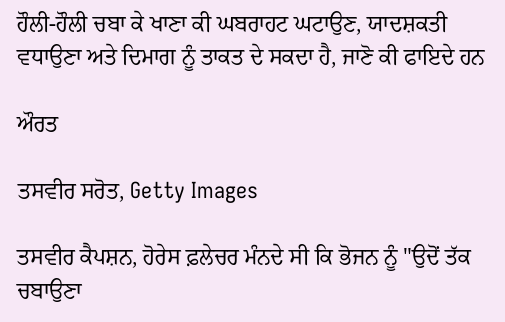ਹੌਲੀ-ਹੌਲੀ ਚਬਾ ਕੇ ਖਾਣਾ ਕੀ ਘਬਰਾਹਟ ਘਟਾਉਣ, ਯਾਦਸ਼ਕਤੀ ਵਧਾਉਣਾ ਅਤੇ ਦਿਮਾਗ ਨੂੰ ਤਾਕਤ ਦੇ ਸਕਦਾ ਹੈ, ਜਾਣੋ ਕੀ ਫਾਇਦੇ ਹਨ

ਔਰਤ

ਤਸਵੀਰ ਸਰੋਤ, Getty Images

ਤਸਵੀਰ ਕੈਪਸ਼ਨ, ਹੋਰੇਸ ਫ਼ਲੇਚਰ ਮੰਨਦੇ ਸੀ ਕਿ ਭੋਜਨ ਨੂੰ "ਉਦੋਂ ਤੱਕ ਚਬਾਉਣਾ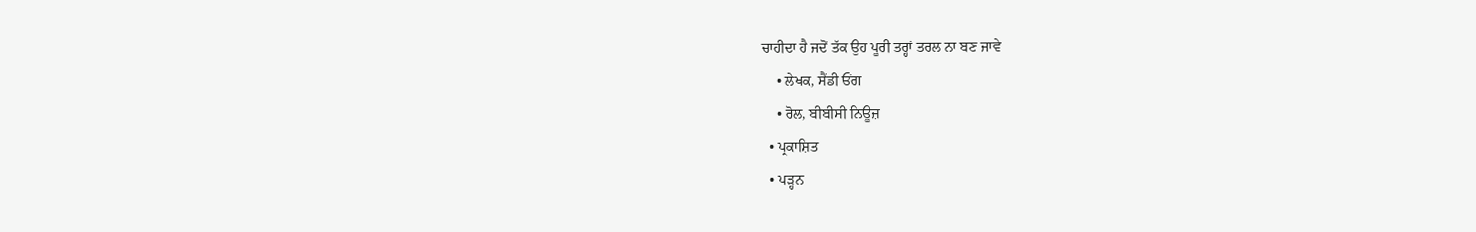ਚਾਹੀਦਾ ਹੈ ਜਦੋਂ ਤੱਕ ਉਹ ਪੂਰੀ ਤਰ੍ਹਾਂ ਤਰਲ ਨਾ ਬਣ ਜਾਵੇ
    • ਲੇਖਕ, ਸੈਂਡੀ ਓਂਗ
    • ਰੋਲ, ਬੀਬੀਸੀ ਨਿਊਜ਼
  • ਪ੍ਰਕਾਸ਼ਿਤ
  • ਪੜ੍ਹਨ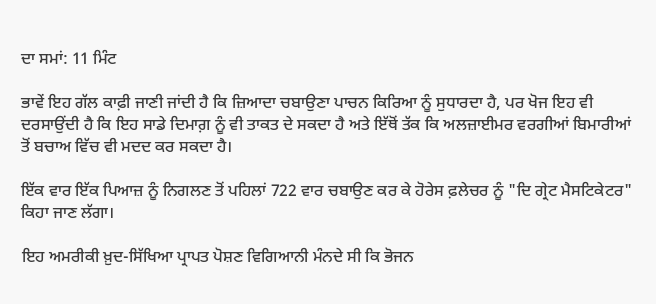ਦਾ ਸਮਾਂ: 11 ਮਿੰਟ

ਭਾਵੇਂ ਇਹ ਗੱਲ ਕਾਫ਼ੀ ਜਾਣੀ ਜਾਂਦੀ ਹੈ ਕਿ ਜ਼ਿਆਦਾ ਚਬਾਉਣਾ ਪਾਚਨ ਕਿਰਿਆ ਨੂੰ ਸੁਧਾਰਦਾ ਹੈ, ਪਰ ਖੋਜ ਇਹ ਵੀ ਦਰਸਾਉਂਦੀ ਹੈ ਕਿ ਇਹ ਸਾਡੇ ਦਿਮਾਗ਼ ਨੂੰ ਵੀ ਤਾਕਤ ਦੇ ਸਕਦਾ ਹੈ ਅਤੇ ਇੱਥੋਂ ਤੱਕ ਕਿ ਅਲਜ਼ਾਈਮਰ ਵਰਗੀਆਂ ਬਿਮਾਰੀਆਂ ਤੋਂ ਬਚਾਅ ਵਿੱਚ ਵੀ ਮਦਦ ਕਰ ਸਕਦਾ ਹੈ।

ਇੱਕ ਵਾਰ ਇੱਕ ਪਿਆਜ਼ ਨੂੰ ਨਿਗਲਣ ਤੋਂ ਪਹਿਲਾਂ 722 ਵਾਰ ਚਬਾਉਣ ਕਰ ਕੇ ਹੋਰੇਸ ਫ਼ਲੇਚਰ ਨੂੰ "ਦਿ ਗ੍ਰੇਟ ਮੈਸਟਿਕੇਟਰ" ਕਿਹਾ ਜਾਣ ਲੱਗਾ।

ਇਹ ਅਮਰੀਕੀ ਖ਼ੁਦ-ਸਿੱਖਿਆ ਪ੍ਰਾਪਤ ਪੋਸ਼ਣ ਵਿਗਿਆਨੀ ਮੰਨਦੇ ਸੀ ਕਿ ਭੋਜਨ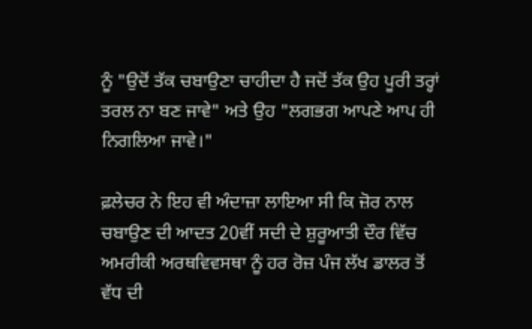ਨੂੰ "ਉਦੋਂ ਤੱਕ ਚਬਾਉਣਾ ਚਾਹੀਦਾ ਹੈ ਜਦੋਂ ਤੱਕ ਉਹ ਪੂਰੀ ਤਰ੍ਹਾਂ ਤਰਲ ਨਾ ਬਣ ਜਾਵੇ" ਅਤੇ ਉਹ "ਲਗਭਗ ਆਪਣੇ ਆਪ ਹੀ ਨਿਗਲਿਆ ਜਾਵੇ।"

ਫ਼ਲੇਚਰ ਨੇ ਇਹ ਵੀ ਅੰਦਾਜ਼ਾ ਲਾਇਆ ਸੀ ਕਿ ਜ਼ੋਰ ਨਾਲ ਚਬਾਉਣ ਦੀ ਆਦਤ 20ਵੀਂ ਸਦੀ ਦੇ ਸ਼ੁਰੂਆਤੀ ਦੌਰ ਵਿੱਚ ਅਮਰੀਕੀ ਅਰਥਵਿਵਸਥਾ ਨੂੰ ਹਰ ਰੋਜ਼ ਪੰਜ ਲੱਖ ਡਾਲਰ ਤੋਂ ਵੱਧ ਦੀ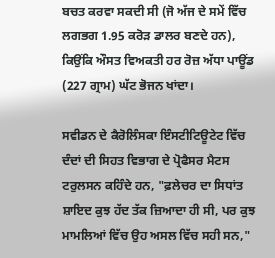ਬਚਤ ਕਰਵਾ ਸਕਦੀ ਸੀ (ਜੋ ਅੱਜ ਦੇ ਸਮੇਂ ਵਿੱਚ ਲਗਭਗ 1.95 ਕਰੋੜ ਡਾਲਰ ਬਣਦੇ ਹਨ), ਕਿਉਂਕਿ ਔਸਤ ਵਿਅਕਤੀ ਹਰ ਰੋਜ਼ ਅੱਧਾ ਪਾਊਂਡ (227 ਗ੍ਰਾਮ) ਘੱਟ ਭੋਜਨ ਖਾਂਦਾ।

ਸਵੀਡਨ ਦੇ ਕੈਰੋਲਿੰਸਕਾ ਇੰਸਟੀਟਿਊਟੇਟ ਵਿੱਚ ਦੰਦਾਂ ਦੀ ਸਿਹਤ ਵਿਭਾਗ ਦੇ ਪ੍ਰੋਫੈਸਰ ਮੈਟਸ ਟਰੁਲਸਨ ਕਹਿੰਦੇ ਹਨ, "ਫ਼ਲੇਚਰ ਦਾ ਸਿਧਾਂਤ ਸ਼ਾਇਦ ਕੁਝ ਹੱਦ ਤੱਕ ਜ਼ਿਆਦਾ ਹੀ ਸੀ, ਪਰ ਕੁਝ ਮਾਮਲਿਆਂ ਵਿੱਚ ਉਹ ਅਸਲ ਵਿੱਚ ਸਹੀ ਸਨ,"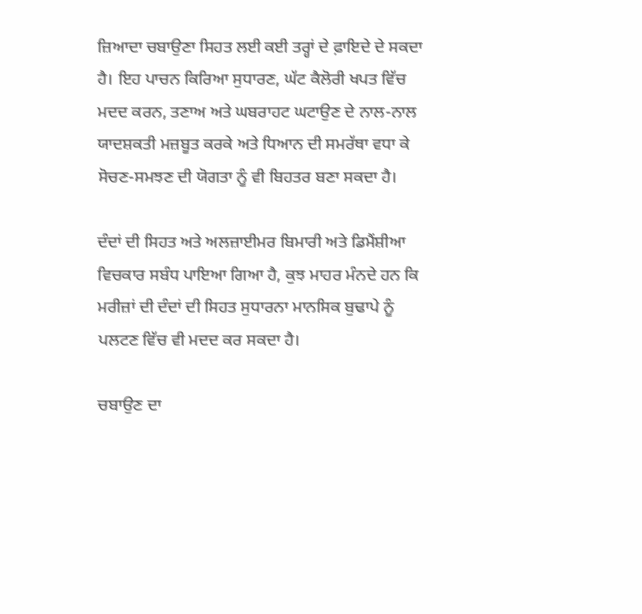ਜ਼ਿਆਦਾ ਚਬਾਉਣਾ ਸਿਹਤ ਲਈ ਕਈ ਤਰ੍ਹਾਂ ਦੇ ਫ਼ਾਇਦੇ ਦੇ ਸਕਦਾ ਹੈ। ਇਹ ਪਾਚਨ ਕਿਰਿਆ ਸੁਧਾਰਣ, ਘੱਟ ਕੈਲੋਰੀ ਖਪਤ ਵਿੱਚ ਮਦਦ ਕਰਨ, ਤਣਾਅ ਅਤੇ ਘਬਰਾਹਟ ਘਟਾਉਣ ਦੇ ਨਾਲ-ਨਾਲ ਯਾਦਸ਼ਕਤੀ ਮਜ਼ਬੂਤ ਕਰਕੇ ਅਤੇ ਧਿਆਨ ਦੀ ਸਮਰੱਥਾ ਵਧਾ ਕੇ ਸੋਚਣ-ਸਮਝਣ ਦੀ ਯੋਗਤਾ ਨੂੰ ਵੀ ਬਿਹਤਰ ਬਣਾ ਸਕਦਾ ਹੈ।

ਦੰਦਾਂ ਦੀ ਸਿਹਤ ਅਤੇ ਅਲਜ਼ਾਈਮਰ ਬਿਮਾਰੀ ਅਤੇ ਡਿਮੈਂਸ਼ੀਆ ਵਿਚਕਾਰ ਸਬੰਧ ਪਾਇਆ ਗਿਆ ਹੈ, ਕੁਝ ਮਾਹਰ ਮੰਨਦੇ ਹਨ ਕਿ ਮਰੀਜ਼ਾਂ ਦੀ ਦੰਦਾਂ ਦੀ ਸਿਹਤ ਸੁਧਾਰਨਾ ਮਾਨਸਿਕ ਬੁਢਾਪੇ ਨੂੰ ਪਲਟਣ ਵਿੱਚ ਵੀ ਮਦਦ ਕਰ ਸਕਦਾ ਹੈ।

ਚਬਾਉਣ ਦਾ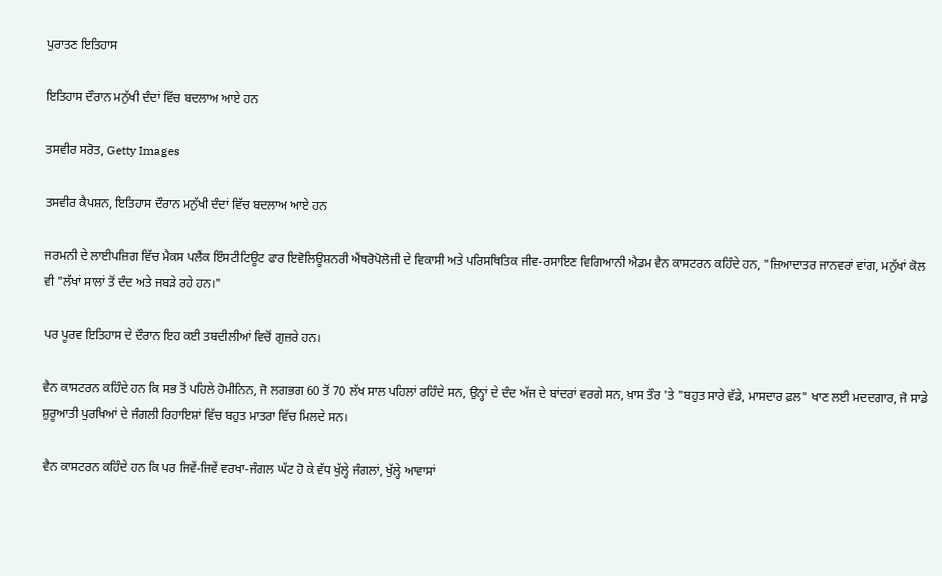ਪੁਰਾਤਣ ਇਤਿਹਾਸ

ਇਤਿਹਾਸ ਦੌਰਾਨ ਮਨੁੱਖੀ ਦੰਦਾਂ ਵਿੱਚ ਬਦਲਾਅ ਆਏ ਹਨ

ਤਸਵੀਰ ਸਰੋਤ, Getty Images

ਤਸਵੀਰ ਕੈਪਸ਼ਨ, ਇਤਿਹਾਸ ਦੌਰਾਨ ਮਨੁੱਖੀ ਦੰਦਾਂ ਵਿੱਚ ਬਦਲਾਅ ਆਏ ਹਨ

ਜਰਮਨੀ ਦੇ ਲਾਈਪਜ਼ਿਗ ਵਿੱਚ ਮੈਕਸ ਪਲੈਂਕ ਇੰਸਟੀਟਿਊਟ ਫਾਰ ਇਵੋਲਿਊਸ਼ਨਰੀ ਐਂਥਰੋਪੋਲੋਜੀ ਦੇ ਵਿਕਾਸੀ ਅਤੇ ਪਰਿਸਥਿਤਿਕ ਜੀਵ-ਰਸਾਇਣ ਵਿਗਿਆਨੀ ਐਡਮ ਵੈਨ ਕਾਸਟਰਨ ਕਹਿੰਦੇ ਹਨ, "ਜ਼ਿਆਦਾਤਰ ਜਾਨਵਰਾਂ ਵਾਂਗ, ਮਨੁੱਖਾਂ ਕੋਲ ਵੀ "ਲੱਖਾਂ ਸਾਲਾਂ ਤੋਂ ਦੰਦ ਅਤੇ ਜਬੜੇ ਰਹੇ ਹਨ।"

ਪਰ ਪੂਰਵ ਇਤਿਹਾਸ ਦੇ ਦੌਰਾਨ ਇਹ ਕਈ ਤਬਦੀਲੀਆਂ ਵਿਚੋਂ ਗੁਜ਼ਰੇ ਹਨ।

ਵੈਨ ਕਾਸਟਰਨ ਕਹਿੰਦੇ ਹਨ ਕਿ ਸਭ ਤੋਂ ਪਹਿਲੇ ਹੋਮੀਨਿਨ, ਜੋ ਲਗਭਗ 60 ਤੋਂ 70 ਲੱਖ ਸਾਲ ਪਹਿਲਾਂ ਰਹਿੰਦੇ ਸਨ, ਉਨ੍ਹਾਂ ਦੇ ਦੰਦ ਅੱਜ ਦੇ ਬਾਂਦਰਾਂ ਵਰਗੇ ਸਨ, ਖ਼ਾਸ ਤੌਰ 'ਤੇ "ਬਹੁਤ ਸਾਰੇ ਵੱਡੇ, ਮਾਸਦਾਰ ਫ਼ਲ" ਖਾਣ ਲਈ ਮਦਦਗਾਰ, ਜੋ ਸਾਡੇ ਸ਼ੁਰੂਆਤੀ ਪੁਰਖਿਆਂ ਦੇ ਜੰਗਲੀ ਰਿਹਾਇਸ਼ਾਂ ਵਿੱਚ ਬਹੁਤ ਮਾਤਰਾ ਵਿੱਚ ਮਿਲਦੇ ਸਨ।

ਵੈਨ ਕਾਸਟਰਨ ਕਹਿੰਦੇ ਹਨ ਕਿ ਪਰ ਜਿਵੇਂ-ਜਿਵੇਂ ਵਰਖਾ-ਜੰਗਲ ਘੱਟ ਹੋ ਕੇ ਵੱਧ ਖੁੱਲ੍ਹੇ ਜੰਗਲਾਂ, ਖੁੱਲ੍ਹੇ ਆਵਾਸਾਂ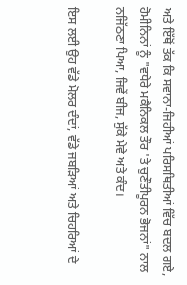ਅਤੇ ਇੱਥੋਂ ਤੱਕ ਕਿ ਸਵਾਨਾ-ਜਿਹੀਆਂ ਪਰਿਸਥਿਤੀਆਂ ਵਿੱਚ ਬਦਲ ਗਏ, ਹੋਮੀਨਿਨਾਂ ਨੂੰ "ਵਧੇਰੇ ਮਕੈਨਿਕਲ ਤੌਰ 'ਤੇ ਚੁਣੌਤੀਪੂਰਨ ਭੋਜਨਾਂ" ਨਾਲ ਨਜਿੱਠਣਾ ਪਿਆ, ਜਿਵੇਂ ਬੀਜ, ਸੁੱਕੇ ਮੇਵੇ ਅਤੇ ਕੰਦ।

ਇਸ ਲਈ ਉਹ ਵੱਡੇ ਮੋਲਰ ਦੰਦਾਂ, ਵੱਡੇ ਜਬੜਿਆਂ ਅਤੇ ਚਿਹਰਿਆਂ ਦੇ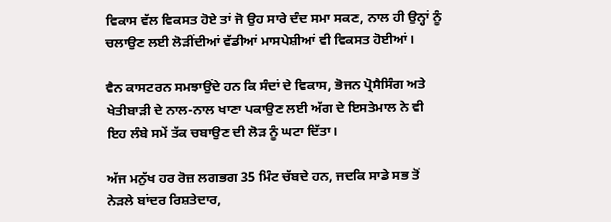ਵਿਕਾਸ ਵੱਲ ਵਿਕਸਤ ਹੋਏ ਤਾਂ ਜੋ ਉਹ ਸਾਰੇ ਦੰਦ ਸਮਾ ਸਕਣ, ਨਾਲ ਹੀ ਉਨ੍ਹਾਂ ਨੂੰ ਚਲਾਉਣ ਲਈ ਲੋੜੀਂਦੀਆਂ ਵੱਡੀਆਂ ਮਾਸਪੇਸ਼ੀਆਂ ਵੀ ਵਿਕਸਤ ਹੋਈਆਂ।

ਵੈਨ ਕਾਸਟਰਨ ਸਮਝਾਉਂਦੇ ਹਨ ਕਿ ਸੰਦਾਂ ਦੇ ਵਿਕਾਸ, ਭੋਜਨ ਪ੍ਰੋਸੈਸਿੰਗ ਅਤੇ ਖੇਤੀਬਾੜੀ ਦੇ ਨਾਲ-ਨਾਲ ਖਾਣਾ ਪਕਾਉਣ ਲਈ ਅੱਗ ਦੇ ਇਸਤੇਮਾਲ ਨੇ ਵੀ ਇਹ ਲੰਬੇ ਸਮੇਂ ਤੱਕ ਚਬਾਉਣ ਦੀ ਲੋੜ ਨੂੰ ਘਟਾ ਦਿੱਤਾ।

ਅੱਜ ਮਨੁੱਖ ਹਰ ਰੋਜ਼ ਲਗਭਗ 35 ਮਿੰਟ ਚੱਬਦੇ ਹਨ, ਜਦਕਿ ਸਾਡੇ ਸਭ ਤੋਂ ਨੇੜਲੇ ਬਾਂਦਰ ਰਿਸ਼ਤੇਦਾਰ,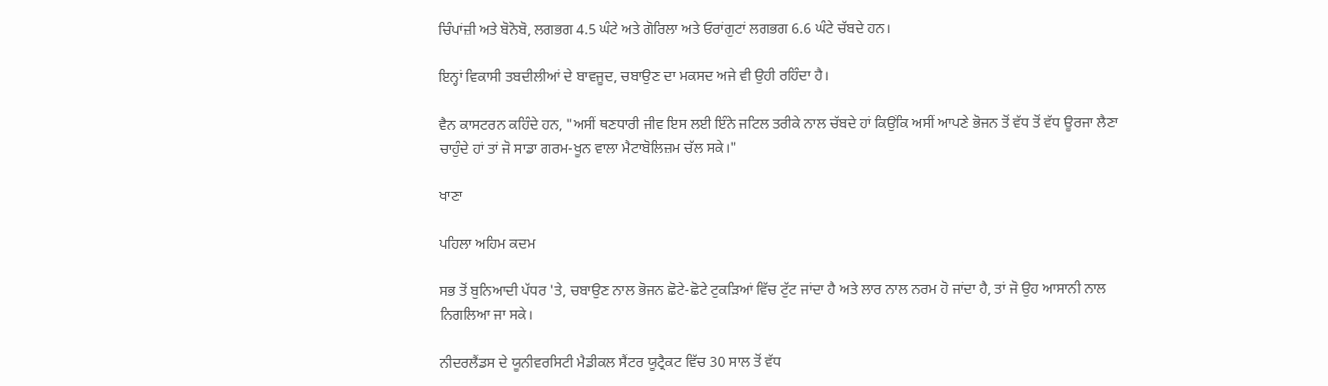ਚਿੰਪਾਂਜ਼ੀ ਅਤੇ ਬੋਨੋਬੋ, ਲਗਭਗ 4.5 ਘੰਟੇ ਅਤੇ ਗੋਰਿਲਾ ਅਤੇ ਓਰਾਂਗੁਟਾਂ ਲਗਭਗ 6.6 ਘੰਟੇ ਚੱਬਦੇ ਹਨ।

ਇਨ੍ਹਾਂ ਵਿਕਾਸੀ ਤਬਦੀਲੀਆਂ ਦੇ ਬਾਵਜੂਦ, ਚਬਾਉਣ ਦਾ ਮਕਸਦ ਅਜੇ ਵੀ ਉਹੀ ਰਹਿੰਦਾ ਹੈ।

ਵੈਨ ਕਾਸਟਰਨ ਕਹਿੰਦੇ ਹਨ, "ਅਸੀਂ ਥਣਧਾਰੀ ਜੀਵ ਇਸ ਲਈ ਇੰਨੇ ਜਟਿਲ ਤਰੀਕੇ ਨਾਲ ਚੱਬਦੇ ਹਾਂ ਕਿਉਂਕਿ ਅਸੀਂ ਆਪਣੇ ਭੋਜਨ ਤੋਂ ਵੱਧ ਤੋਂ ਵੱਧ ਊਰਜਾ ਲੈਣਾ ਚਾਹੁੰਦੇ ਹਾਂ ਤਾਂ ਜੋ ਸਾਡਾ ਗਰਮ-ਖੂਨ ਵਾਲਾ ਮੈਟਾਬੋਲਿਜ਼ਮ ਚੱਲ ਸਕੇ।"

ਖਾਣਾ

ਪਹਿਲਾ ਅਹਿਮ ਕਦਮ

ਸਭ ਤੋਂ ਬੁਨਿਆਦੀ ਪੱਧਰ 'ਤੇ, ਚਬਾਉਣ ਨਾਲ ਭੋਜਨ ਛੋਟੇ-ਛੋਟੇ ਟੁਕੜਿਆਂ ਵਿੱਚ ਟੁੱਟ ਜਾਂਦਾ ਹੈ ਅਤੇ ਲਾਰ ਨਾਲ ਨਰਮ ਹੋ ਜਾਂਦਾ ਹੈ, ਤਾਂ ਜੋ ਉਹ ਆਸਾਨੀ ਨਾਲ ਨਿਗਲਿਆ ਜਾ ਸਕੇ।

ਨੀਦਰਲੈਂਡਸ ਦੇ ਯੂਨੀਵਰਸਿਟੀ ਮੈਡੀਕਲ ਸੈਂਟਰ ਯੂਟ੍ਰੈਕਟ ਵਿੱਚ 30 ਸਾਲ ਤੋਂ ਵੱਧ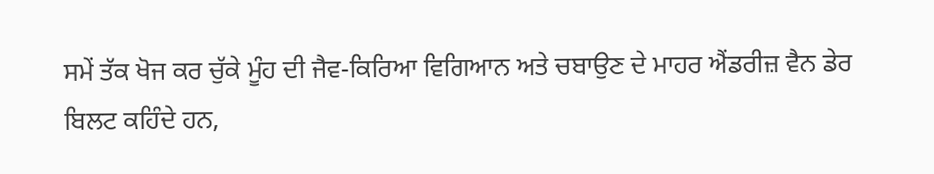ਸਮੇਂ ਤੱਕ ਖੋਜ ਕਰ ਚੁੱਕੇ ਮੂੰਹ ਦੀ ਜੈਵ-ਕਿਰਿਆ ਵਿਗਿਆਨ ਅਤੇ ਚਬਾਉਣ ਦੇ ਮਾਹਰ ਐਂਡਰੀਜ਼ ਵੈਨ ਡੇਰ ਬਿਲਟ ਕਹਿੰਦੇ ਹਨ,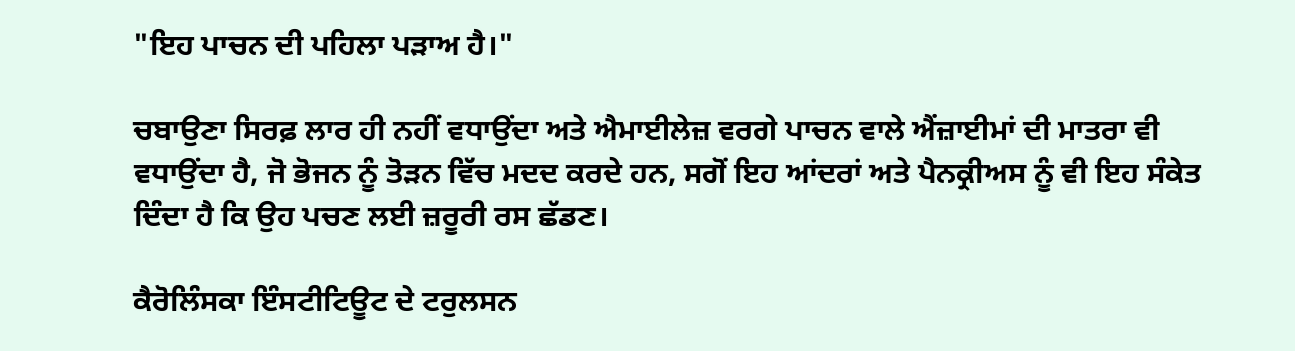"ਇਹ ਪਾਚਨ ਦੀ ਪਹਿਲਾ ਪੜਾਅ ਹੈ।"

ਚਬਾਉਣਾ ਸਿਰਫ਼ ਲਾਰ ਹੀ ਨਹੀਂ ਵਧਾਉਂਦਾ ਅਤੇ ਐਮਾਈਲੇਜ਼ ਵਰਗੇ ਪਾਚਨ ਵਾਲੇ ਐਂਜ਼ਾਈਮਾਂ ਦੀ ਮਾਤਰਾ ਵੀ ਵਧਾਉਂਦਾ ਹੈ, ਜੋ ਭੋਜਨ ਨੂੰ ਤੋੜਨ ਵਿੱਚ ਮਦਦ ਕਰਦੇ ਹਨ, ਸਗੋਂ ਇਹ ਆਂਦਰਾਂ ਅਤੇ ਪੈਨਕ੍ਰੀਅਸ ਨੂੰ ਵੀ ਇਹ ਸੰਕੇਤ ਦਿੰਦਾ ਹੈ ਕਿ ਉਹ ਪਚਣ ਲਈ ਜ਼ਰੂਰੀ ਰਸ ਛੱਡਣ।

ਕੈਰੋਲਿੰਸਕਾ ਇੰਸਟੀਟਿਊਟ ਦੇ ਟਰੁਲਸਨ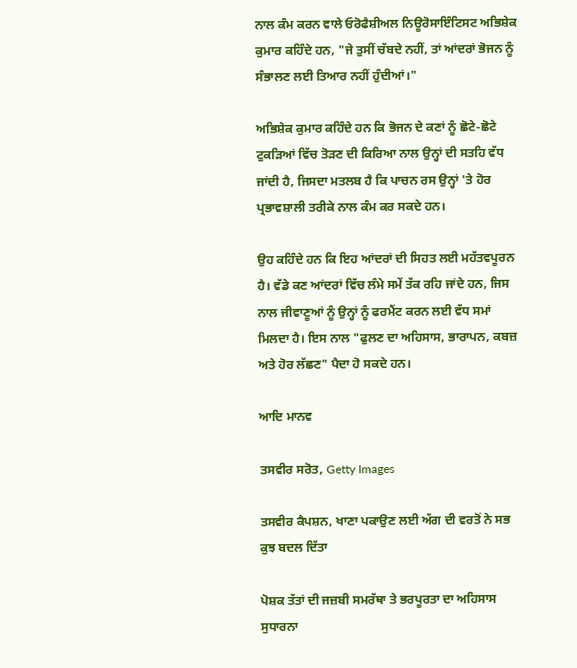ਨਾਲ ਕੰਮ ਕਰਨ ਵਾਲੇ ਓਰੋਫੈਸ਼ੀਅਲ ਨਿਊਰੋਸਾਇੰਟਿਸਟ ਅਭਿਸ਼ੇਕ ਕੁਮਾਰ ਕਹਿੰਦੇ ਹਨ, "ਜੇ ਤੁਸੀਂ ਚੱਬਦੇ ਨਹੀਂ, ਤਾਂ ਆਂਦਰਾਂ ਭੋਜਨ ਨੂੰ ਸੰਭਾਲਣ ਲਈ ਤਿਆਰ ਨਹੀਂ ਹੁੰਦੀਆਂ।"

ਅਭਿਸ਼ੇਕ ਕੁਮਾਰ ਕਹਿੰਦੇ ਹਨ ਕਿ ਭੋਜਨ ਦੇ ਕਣਾਂ ਨੂੰ ਛੋਟੇ-ਛੋਟੇ ਟੁਕੜਿਆਂ ਵਿੱਚ ਤੋੜਣ ਦੀ ਕਿਰਿਆ ਨਾਲ ਉਨ੍ਹਾਂ ਦੀ ਸਤਹਿ ਵੱਧ ਜਾਂਦੀ ਹੈ, ਜਿਸਦਾ ਮਤਲਬ ਹੈ ਕਿ ਪਾਚਨ ਰਸ ਉਨ੍ਹਾਂ 'ਤੇ ਹੋਰ ਪ੍ਰਭਾਵਸ਼ਾਲੀ ਤਰੀਕੇ ਨਾਲ ਕੰਮ ਕਰ ਸਕਦੇ ਹਨ।

ਉਹ ਕਹਿੰਦੇ ਹਨ ਕਿ ਇਹ ਆਂਦਰਾਂ ਦੀ ਸਿਹਤ ਲਈ ਮਹੱਤਵਪੂਰਨ ਹੈ। ਵੱਡੇ ਕਣ ਆਂਦਰਾਂ ਵਿੱਚ ਲੰਮੇ ਸਮੇਂ ਤੱਕ ਰਹਿ ਜਾਂਦੇ ਹਨ, ਜਿਸ ਨਾਲ ਜੀਵਾਣੂਆਂ ਨੂੰ ਉਨ੍ਹਾਂ ਨੂੰ ਫਰਮੈਂਟ ਕਰਨ ਲਈ ਵੱਧ ਸਮਾਂ ਮਿਲਦਾ ਹੈ। ਇਸ ਨਾਲ "ਫੁਲਣ ਦਾ ਅਹਿਸਾਸ, ਭਾਰਾਪਨ, ਕਬਜ਼ ਅਤੇ ਹੋਰ ਲੱਛਣ" ਪੈਦਾ ਹੋ ਸਕਦੇ ਹਨ।

ਆਦਿ ਮਾਨਵ

ਤਸਵੀਰ ਸਰੋਤ, Getty Images

ਤਸਵੀਰ ਕੈਪਸ਼ਨ, ਖਾਣਾ ਪਕਾਉਣ ਲਈ ਅੱਗ ਦੀ ਵਰਤੋਂ ਨੇ ਸਭ ਕੁਝ ਬਦਲ ਦਿੱਤਾ

ਪੋਸ਼ਕ ਤੱਤਾਂ ਦੀ ਜਜ਼ਬੀ ਸਮਰੱਥਾ ਤੇ ਭਰਪੂਰਤਾ ਦਾ ਅਹਿਸਾਸ ਸੁਧਾਰਨਾ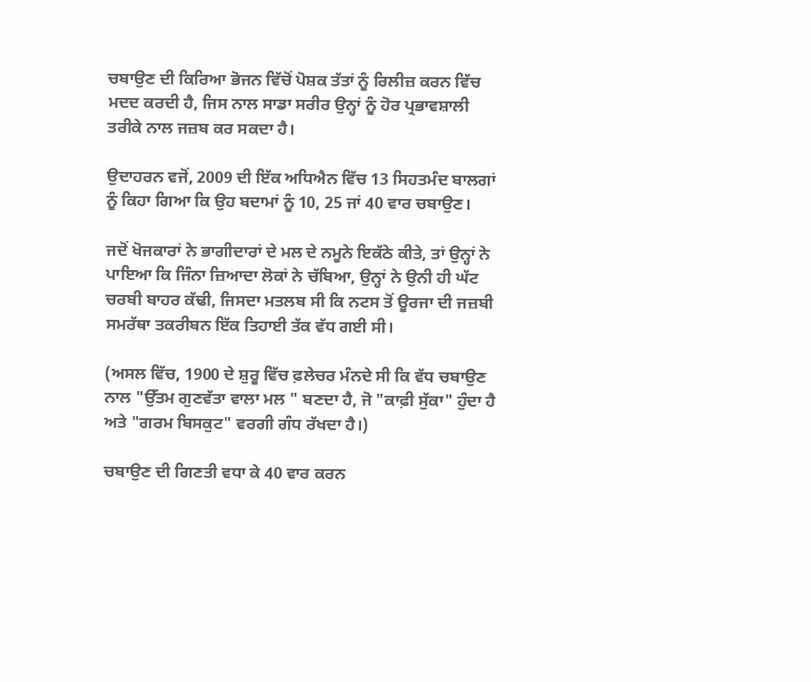ਚਬਾਉਣ ਦੀ ਕਿਰਿਆ ਭੋਜਨ ਵਿੱਚੋਂ ਪੋਸ਼ਕ ਤੱਤਾਂ ਨੂੰ ਰਿਲੀਜ਼ ਕਰਨ ਵਿੱਚ ਮਦਦ ਕਰਦੀ ਹੈ, ਜਿਸ ਨਾਲ ਸਾਡਾ ਸਰੀਰ ਉਨ੍ਹਾਂ ਨੂੰ ਹੋਰ ਪ੍ਰਭਾਵਸ਼ਾਲੀ ਤਰੀਕੇ ਨਾਲ ਜਜ਼ਬ ਕਰ ਸਕਦਾ ਹੈ।

ਉਦਾਹਰਨ ਵਜੋਂ, 2009 ਦੀ ਇੱਕ ਅਧਿਐਨ ਵਿੱਚ 13 ਸਿਹਤਮੰਦ ਬਾਲਗਾਂ ਨੂੰ ਕਿਹਾ ਗਿਆ ਕਿ ਉਹ ਬਦਾਮਾਂ ਨੂੰ 10, 25 ਜਾਂ 40 ਵਾਰ ਚਬਾਉਣ।

ਜਦੋਂ ਖੋਜਕਾਰਾਂ ਨੇ ਭਾਗੀਦਾਰਾਂ ਦੇ ਮਲ ਦੇ ਨਮੂਨੇ ਇਕੱਠੇ ਕੀਤੇ, ਤਾਂ ਉਨ੍ਹਾਂ ਨੇ ਪਾਇਆ ਕਿ ਜਿੰਨਾ ਜ਼ਿਆਦਾ ਲੋਕਾਂ ਨੇ ਚੱਬਿਆ, ਉਨ੍ਹਾਂ ਨੇ ਉਨੀ ਹੀ ਘੱਟ ਚਰਬੀ ਬਾਹਰ ਕੱਢੀ, ਜਿਸਦਾ ਮਤਲਬ ਸੀ ਕਿ ਨਟਸ ਤੋਂ ਊਰਜਾ ਦੀ ਜਜ਼ਬੀ ਸਮਰੱਥਾ ਤਕਰੀਬਨ ਇੱਕ ਤਿਹਾਈ ਤੱਕ ਵੱਧ ਗਈ ਸੀ।

(ਅਸਲ ਵਿੱਚ, 1900 ਦੇ ਸ਼ੁਰੂ ਵਿੱਚ ਫ਼ਲੇਚਰ ਮੰਨਦੇ ਸੀ ਕਿ ਵੱਧ ਚਬਾਉਣ ਨਾਲ "ਉੱਤਮ ਗੁਣਵੱਤਾ ਵਾਲਾ ਮਲ " ਬਣਦਾ ਹੈ, ਜੋ "ਕਾਫ਼ੀ ਸੁੱਕਾ" ਹੁੰਦਾ ਹੈ ਅਤੇ "ਗਰਮ ਬਿਸਕੁਟ" ਵਰਗੀ ਗੰਧ ਰੱਖਦਾ ਹੈ।)

ਚਬਾਉਣ ਦੀ ਗਿਣਤੀ ਵਧਾ ਕੇ 40 ਵਾਰ ਕਰਨ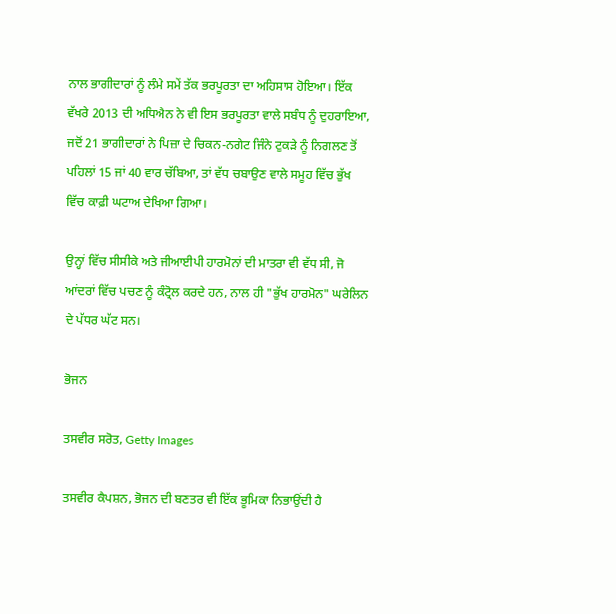ਨਾਲ ਭਾਗੀਦਾਰਾਂ ਨੂੰ ਲੰਮੇ ਸਮੇਂ ਤੱਕ ਭਰਪੂਰਤਾ ਦਾ ਅਹਿਸਾਸ ਹੋਇਆ। ਇੱਕ ਵੱਖਰੇ 2013 ਦੀ ਅਧਿਐਨ ਨੇ ਵੀ ਇਸ ਭਰਪੂਰਤਾ ਵਾਲੇ ਸਬੰਧ ਨੂੰ ਦੁਹਰਾਇਆ, ਜਦੋਂ 21 ਭਾਗੀਦਾਰਾਂ ਨੇ ਪਿਜ਼ਾ ਦੇ ਚਿਕਨ-ਨਗੇਟ ਜਿੰਨੇ ਟੁਕੜੇ ਨੂੰ ਨਿਗਲਣ ਤੋਂ ਪਹਿਲਾਂ 15 ਜਾਂ 40 ਵਾਰ ਚੱਬਿਆ, ਤਾਂ ਵੱਧ ਚਬਾਉਣ ਵਾਲੇ ਸਮੂਹ ਵਿੱਚ ਭੁੱਖ ਵਿੱਚ ਕਾਫ਼ੀ ਘਟਾਅ ਦੇਖਿਆ ਗਿਆ।

ਉਨ੍ਹਾਂ ਵਿੱਚ ਸੀਸੀਕੇ ਅਤੇ ਜੀਆਈਪੀ ਹਾਰਮੋਨਾਂ ਦੀ ਮਾਤਰਾ ਵੀ ਵੱਧ ਸੀ, ਜੋ ਆਂਦਰਾਂ ਵਿੱਚ ਪਚਣ ਨੂੰ ਕੰਟ੍ਰੋਲ ਕਰਦੇ ਹਨ, ਨਾਲ ਹੀ "ਭੁੱਖ ਹਾਰਮੋਨ" ਘਰੇਲਿਨ ਦੇ ਪੱਧਰ ਘੱਟ ਸਨ।

ਭੋਜਨ

ਤਸਵੀਰ ਸਰੋਤ, Getty Images

ਤਸਵੀਰ ਕੈਪਸ਼ਨ, ਭੋਜਨ ਦੀ ਬਣਤਰ ਵੀ ਇੱਕ ਭੂਮਿਕਾ ਨਿਭਾਉਂਦੀ ਹੈ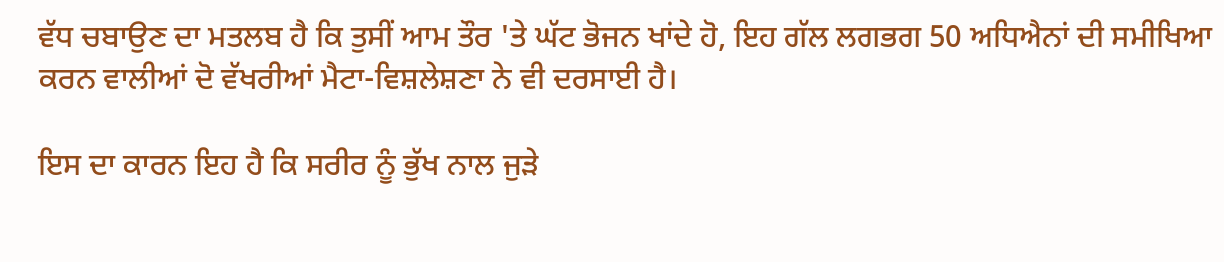ਵੱਧ ਚਬਾਉਣ ਦਾ ਮਤਲਬ ਹੈ ਕਿ ਤੁਸੀਂ ਆਮ ਤੌਰ 'ਤੇ ਘੱਟ ਭੋਜਨ ਖਾਂਦੇ ਹੋ, ਇਹ ਗੱਲ ਲਗਭਗ 50 ਅਧਿਐਨਾਂ ਦੀ ਸਮੀਖਿਆ ਕਰਨ ਵਾਲੀਆਂ ਦੋ ਵੱਖਰੀਆਂ ਮੈਟਾ-ਵਿਸ਼ਲੇਸ਼ਣਾ ਨੇ ਵੀ ਦਰਸਾਈ ਹੈ।

ਇਸ ਦਾ ਕਾਰਨ ਇਹ ਹੈ ਕਿ ਸਰੀਰ ਨੂੰ ਭੁੱਖ ਨਾਲ ਜੁੜੇ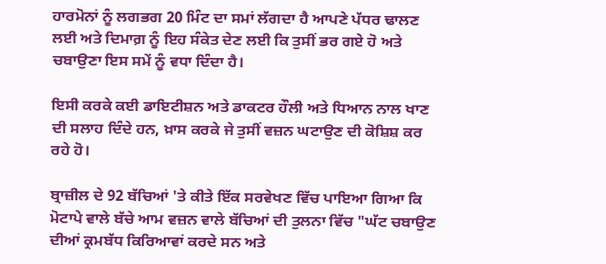ਹਾਰਮੋਨਾਂ ਨੂੰ ਲਗਭਗ 20 ਮਿੰਟ ਦਾ ਸਮਾਂ ਲੱਗਦਾ ਹੈ ਆਪਣੇ ਪੱਧਰ ਢਾਲਣ ਲਈ ਅਤੇ ਦਿਮਾਗ਼ ਨੂੰ ਇਹ ਸੰਕੇਤ ਦੇਣ ਲਈ ਕਿ ਤੁਸੀਂ ਭਰ ਗਏ ਹੋ ਅਤੇ ਚਬਾਉਣਾ ਇਸ ਸਮੇਂ ਨੂੰ ਵਧਾ ਦਿੰਦਾ ਹੈ।

ਇਸੀ ਕਰਕੇ ਕਈ ਡਾਇਟੀਸ਼ਨ ਅਤੇ ਡਾਕਟਰ ਹੌਲੀ ਅਤੇ ਧਿਆਨ ਨਾਲ ਖਾਣ ਦੀ ਸਲਾਹ ਦਿੰਦੇ ਹਨ, ਖ਼ਾਸ ਕਰਕੇ ਜੇ ਤੁਸੀਂ ਵਜ਼ਨ ਘਟਾਉਣ ਦੀ ਕੋਸ਼ਿਸ਼ ਕਰ ਰਹੇ ਹੋ।

ਬ੍ਰਾਜ਼ੀਲ ਦੇ 92 ਬੱਚਿਆਂ 'ਤੇ ਕੀਤੇ ਇੱਕ ਸਰਵੇਖਣ ਵਿੱਚ ਪਾਇਆ ਗਿਆ ਕਿ ਮੋਟਾਪੇ ਵਾਲੇ ਬੱਚੇ ਆਮ ਵਜ਼ਨ ਵਾਲੇ ਬੱਚਿਆਂ ਦੀ ਤੁਲਨਾ ਵਿੱਚ "ਘੱਟ ਚਬਾਉਣ ਦੀਆਂ ਕ੍ਰਮਬੱਧ ਕਿਰਿਆਵਾਂ ਕਰਦੇ ਸਨ ਅਤੇ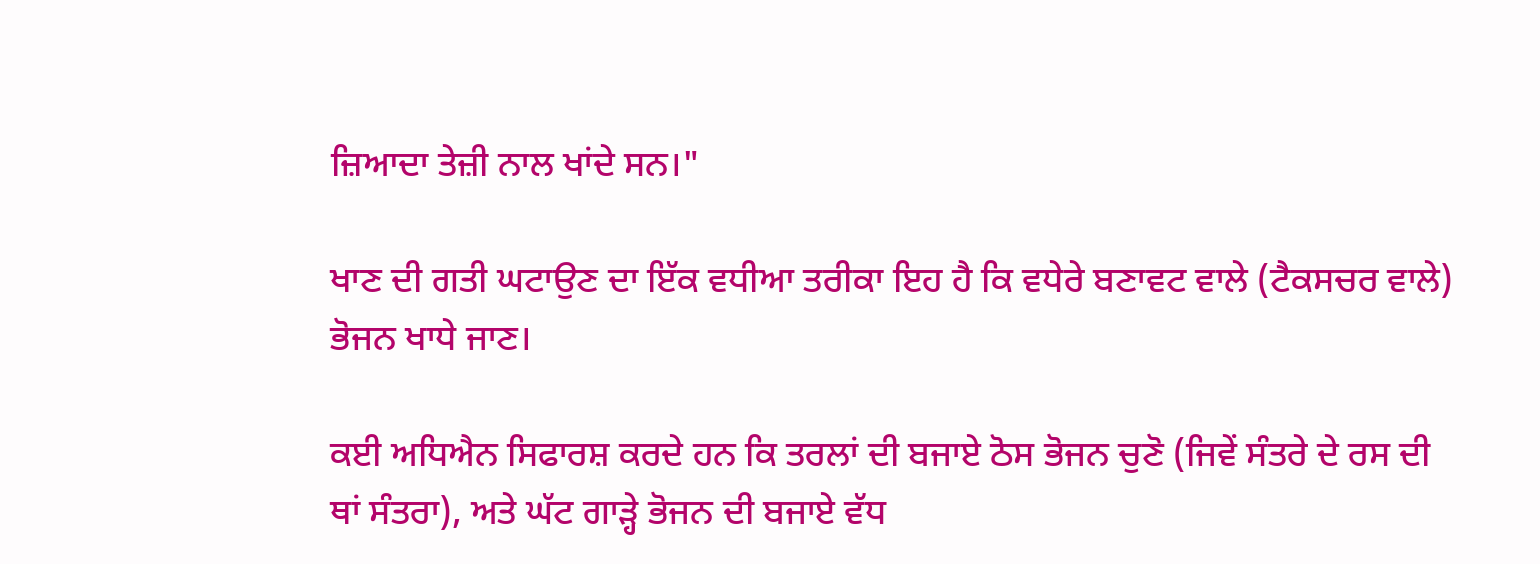ਜ਼ਿਆਦਾ ਤੇਜ਼ੀ ਨਾਲ ਖਾਂਦੇ ਸਨ।"

ਖਾਣ ਦੀ ਗਤੀ ਘਟਾਉਣ ਦਾ ਇੱਕ ਵਧੀਆ ਤਰੀਕਾ ਇਹ ਹੈ ਕਿ ਵਧੇਰੇ ਬਣਾਵਟ ਵਾਲੇ (ਟੈਕਸਚਰ ਵਾਲੇ) ਭੋਜਨ ਖਾਧੇ ਜਾਣ।

ਕਈ ਅਧਿਐਨ ਸਿਫਾਰਸ਼ ਕਰਦੇ ਹਨ ਕਿ ਤਰਲਾਂ ਦੀ ਬਜਾਏ ਠੋਸ ਭੋਜਨ ਚੁਣੋ (ਜਿਵੇਂ ਸੰਤਰੇ ਦੇ ਰਸ ਦੀ ਥਾਂ ਸੰਤਰਾ), ਅਤੇ ਘੱਟ ਗਾੜ੍ਹੇ ਭੋਜਨ ਦੀ ਬਜਾਏ ਵੱਧ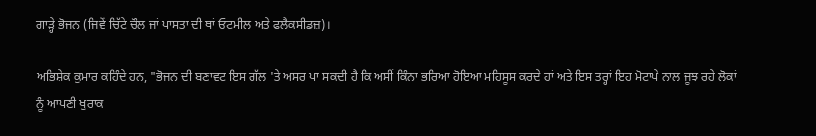ਗਾੜ੍ਹੇ ਭੋਜਨ (ਜਿਵੇਂ ਚਿੱਟੇ ਚੌਲ ਜਾਂ ਪਾਸਤਾ ਦੀ ਥਾਂ ਓਟਮੀਲ ਅਤੇ ਫਲੈਕਸੀਡਜ਼)।

ਅਭਿਸ਼ੇਕ ਕੁਮਾਰ ਕਹਿੰਦੇ ਹਨ, "ਭੋਜਨ ਦੀ ਬਣਾਵਟ ਇਸ ਗੱਲ 'ਤੇ ਅਸਰ ਪਾ ਸਕਦੀ ਹੈ ਕਿ ਅਸੀਂ ਕਿੰਨਾ ਭਰਿਆ ਹੋਇਆ ਮਹਿਸੂਸ ਕਰਦੇ ਹਾਂ ਅਤੇ ਇਸ ਤਰ੍ਹਾਂ ਇਹ ਮੋਟਾਪੇ ਨਾਲ ਜੂਝ ਰਹੇ ਲੋਕਾਂ ਨੂੰ ਆਪਣੀ ਖੁਰਾਕ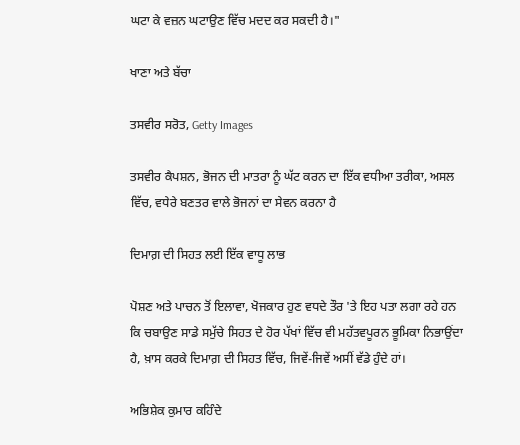ਘਟਾ ਕੇ ਵਜ਼ਨ ਘਟਾਉਣ ਵਿੱਚ ਮਦਦ ਕਰ ਸਕਦੀ ਹੈ।"

ਖਾਣਾ ਅਤੇ ਬੱਚਾ

ਤਸਵੀਰ ਸਰੋਤ, Getty Images

ਤਸਵੀਰ ਕੈਪਸ਼ਨ, ਭੋਜਨ ਦੀ ਮਾਤਰਾ ਨੂੰ ਘੱਟ ਕਰਨ ਦਾ ਇੱਕ ਵਧੀਆ ਤਰੀਕਾ, ਅਸਲ ਵਿੱਚ, ਵਧੇਰੇ ਬਣਤਰ ਵਾਲੇ ਭੋਜਨਾਂ ਦਾ ਸੇਵਨ ਕਰਨਾ ਹੈ

ਦਿਮਾਗ਼ ਦੀ ਸਿਹਤ ਲਈ ਇੱਕ ਵਾਧੂ ਲਾਭ

ਪੋਸ਼ਣ ਅਤੇ ਪਾਚਨ ਤੋਂ ਇਲਾਵਾ, ਖੋਜਕਾਰ ਹੁਣ ਵਧਦੇ ਤੌਰ 'ਤੇ ਇਹ ਪਤਾ ਲਗਾ ਰਹੇ ਹਨ ਕਿ ਚਬਾਉਣ ਸਾਡੇ ਸਮੁੱਚੇ ਸਿਹਤ ਦੇ ਹੋਰ ਪੱਖਾਂ ਵਿੱਚ ਵੀ ਮਹੱਤਵਪੂਰਨ ਭੂਮਿਕਾ ਨਿਭਾਉਂਦਾ ਹੈ, ਖ਼ਾਸ ਕਰਕੇ ਦਿਮਾਗ਼ ਦੀ ਸਿਹਤ ਵਿੱਚ, ਜਿਵੇਂ-ਜਿਵੇਂ ਅਸੀਂ ਵੱਡੇ ਹੁੰਦੇ ਹਾਂ।

ਅਭਿਸ਼ੇਕ ਕੁਮਾਰ ਕਹਿੰਦੇ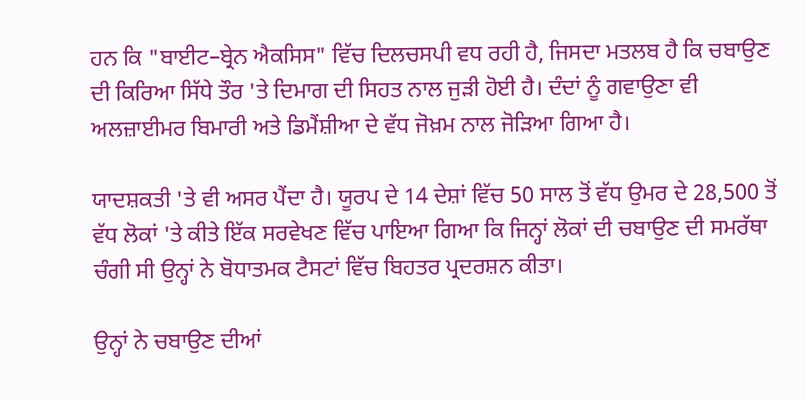ਹਨ ਕਿ "ਬਾਈਟ–ਬ੍ਰੇਨ ਐਕਸਿਸ" ਵਿੱਚ ਦਿਲਚਸਪੀ ਵਧ ਰਹੀ ਹੈ, ਜਿਸਦਾ ਮਤਲਬ ਹੈ ਕਿ ਚਬਾਉਣ ਦੀ ਕਿਰਿਆ ਸਿੱਧੇ ਤੌਰ 'ਤੇ ਦਿਮਾਗ ਦੀ ਸਿਹਤ ਨਾਲ ਜੁੜੀ ਹੋਈ ਹੈ। ਦੰਦਾਂ ਨੂੰ ਗਵਾਉਣਾ ਵੀ ਅਲਜ਼ਾਈਮਰ ਬਿਮਾਰੀ ਅਤੇ ਡਿਮੈਂਸ਼ੀਆ ਦੇ ਵੱਧ ਜੋਖ਼ਮ ਨਾਲ ਜੋੜਿਆ ਗਿਆ ਹੈ।

ਯਾਦਸ਼ਕਤੀ 'ਤੇ ਵੀ ਅਸਰ ਪੈਂਦਾ ਹੈ। ਯੂਰਪ ਦੇ 14 ਦੇਸ਼ਾਂ ਵਿੱਚ 50 ਸਾਲ ਤੋਂ ਵੱਧ ਉਮਰ ਦੇ 28,500 ਤੋਂ ਵੱਧ ਲੋਕਾਂ 'ਤੇ ਕੀਤੇ ਇੱਕ ਸਰਵੇਖਣ ਵਿੱਚ ਪਾਇਆ ਗਿਆ ਕਿ ਜਿਨ੍ਹਾਂ ਲੋਕਾਂ ਦੀ ਚਬਾਉਣ ਦੀ ਸਮਰੱਥਾ ਚੰਗੀ ਸੀ ਉਨ੍ਹਾਂ ਨੇ ਬੋਧਾਤਮਕ ਟੈਸਟਾਂ ਵਿੱਚ ਬਿਹਤਰ ਪ੍ਰਦਰਸ਼ਨ ਕੀਤਾ।

ਉਨ੍ਹਾਂ ਨੇ ਚਬਾਉਣ ਦੀਆਂ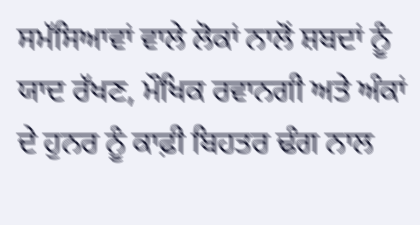ਸਮੱਸਿਆਵਾਂ ਵਾਲੇ ਲੋਕਾਂ ਨਾਲੋਂ ਸ਼ਬਦਾਂ ਨੂੰ ਯਾਦ ਰੱਖਣ, ਮੌਖਿਕ ਰਵਾਨਗੀ ਅਤੇ ਅੰਕਾਂ ਦੇ ਹੁਨਰ ਨੂੰ ਕਾਫ਼ੀ ਬਿਹਤਰ ਢੰਗ ਨਾਲ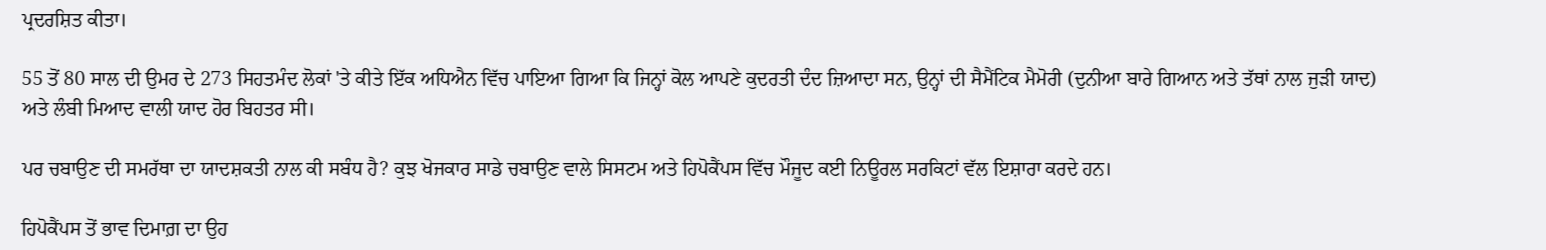ਪ੍ਰਦਰਸ਼ਿਤ ਕੀਤਾ।

55 ਤੋਂ 80 ਸਾਲ ਦੀ ਉਮਰ ਦੇ 273 ਸਿਹਤਮੰਦ ਲੋਕਾਂ 'ਤੇ ਕੀਤੇ ਇੱਕ ਅਧਿਐਨ ਵਿੱਚ ਪਾਇਆ ਗਿਆ ਕਿ ਜਿਨ੍ਹਾਂ ਕੋਲ ਆਪਣੇ ਕੁਦਰਤੀ ਦੰਦ ਜ਼ਿਆਦਾ ਸਨ, ਉਨ੍ਹਾਂ ਦੀ ਸੈਮੈਂਟਿਕ ਮੈਮੋਰੀ (ਦੁਨੀਆ ਬਾਰੇ ਗਿਆਨ ਅਤੇ ਤੱਥਾਂ ਨਾਲ ਜੁੜੀ ਯਾਦ) ਅਤੇ ਲੰਬੀ ਮਿਆਦ ਵਾਲੀ ਯਾਦ ਹੋਰ ਬਿਹਤਰ ਸੀ।

ਪਰ ਚਬਾਉਣ ਦੀ ਸਮਰੱਥਾ ਦਾ ਯਾਦਸ਼ਕਤੀ ਨਾਲ ਕੀ ਸਬੰਧ ਹੈ? ਕੁਝ ਖੋਜਕਾਰ ਸਾਡੇ ਚਬਾਉਣ ਵਾਲੇ ਸਿਸਟਮ ਅਤੇ ਹਿਪੋਕੈਂਪਸ ਵਿੱਚ ਮੌਜੂਦ ਕਈ ਨਿਊਰਲ ਸਰਕਿਟਾਂ ਵੱਲ ਇਸ਼ਾਰਾ ਕਰਦੇ ਹਨ।

ਹਿਪੋਕੈਂਪਸ ਤੋਂ ਭਾਵ ਦਿਮਾਗ਼ ਦਾ ਉਹ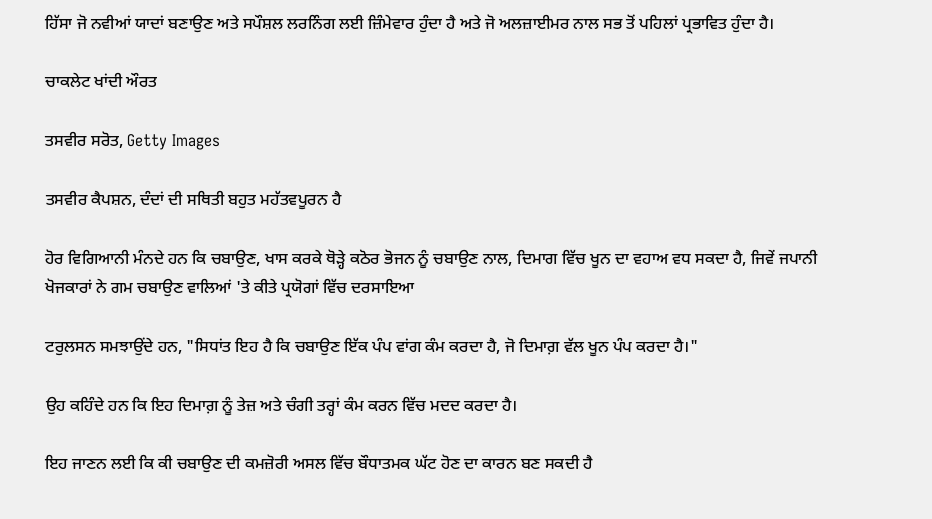ਹਿੱਸਾ ਜੋ ਨਵੀਆਂ ਯਾਦਾਂ ਬਣਾਉਣ ਅਤੇ ਸਪੌਸ਼ਲ ਲਰਨਿੰਗ ਲਈ ਜ਼ਿੰਮੇਵਾਰ ਹੁੰਦਾ ਹੈ ਅਤੇ ਜੋ ਅਲਜ਼ਾਈਮਰ ਨਾਲ ਸਭ ਤੋਂ ਪਹਿਲਾਂ ਪ੍ਰਭਾਵਿਤ ਹੁੰਦਾ ਹੈ।

ਚਾਕਲੇਟ ਖਾਂਦੀ ਔਰਤ

ਤਸਵੀਰ ਸਰੋਤ, Getty Images

ਤਸਵੀਰ ਕੈਪਸ਼ਨ, ਦੰਦਾਂ ਦੀ ਸਥਿਤੀ ਬਹੁਤ ਮਹੱਤਵਪੂਰਨ ਹੈ

ਹੋਰ ਵਿਗਿਆਨੀ ਮੰਨਦੇ ਹਨ ਕਿ ਚਬਾਉਣ, ਖਾਸ ਕਰਕੇ ਥੋੜ੍ਹੇ ਕਠੋਰ ਭੋਜਨ ਨੂੰ ਚਬਾਉਣ ਨਾਲ, ਦਿਮਾਗ ਵਿੱਚ ਖੂਨ ਦਾ ਵਹਾਅ ਵਧ ਸਕਦਾ ਹੈ, ਜਿਵੇਂ ਜਪਾਨੀ ਖੋਜਕਾਰਾਂ ਨੇ ਗਮ ਚਬਾਉਣ ਵਾਲਿਆਂ 'ਤੇ ਕੀਤੇ ਪ੍ਰਯੋਗਾਂ ਵਿੱਚ ਦਰਸਾਇਆ

ਟਰੁਲਸਨ ਸਮਝਾਉਂਦੇ ਹਨ, "ਸਿਧਾਂਤ ਇਹ ਹੈ ਕਿ ਚਬਾਉਣ ਇੱਕ ਪੰਪ ਵਾਂਗ ਕੰਮ ਕਰਦਾ ਹੈ, ਜੋ ਦਿਮਾਗ਼ ਵੱਲ ਖੂਨ ਪੰਪ ਕਰਦਾ ਹੈ।"

ਉਹ ਕਹਿੰਦੇ ਹਨ ਕਿ ਇਹ ਦਿਮਾਗ਼ ਨੂੰ ਤੇਜ਼ ਅਤੇ ਚੰਗੀ ਤਰ੍ਹਾਂ ਕੰਮ ਕਰਨ ਵਿੱਚ ਮਦਦ ਕਰਦਾ ਹੈ।

ਇਹ ਜਾਣਨ ਲਈ ਕਿ ਕੀ ਚਬਾਉਣ ਦੀ ਕਮਜ਼ੋਰੀ ਅਸਲ ਵਿੱਚ ਬੌਧਾਤਮਕ ਘੱਟ ਹੋਣ ਦਾ ਕਾਰਨ ਬਣ ਸਕਦੀ ਹੈ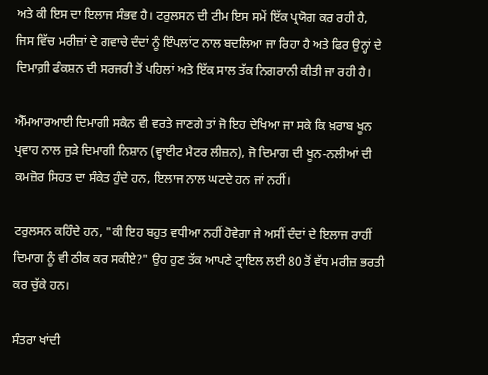ਅਤੇ ਕੀ ਇਸ ਦਾ ਇਲਾਜ ਸੰਭਵ ਹੈ। ਟਰੁਲਸਨ ਦੀ ਟੀਮ ਇਸ ਸਮੇਂ ਇੱਕ ਪ੍ਰਯੋਗ ਕਰ ਰਹੀ ਹੈ, ਜਿਸ ਵਿੱਚ ਮਰੀਜ਼ਾਂ ਦੇ ਗਵਾਚੇ ਦੰਦਾਂ ਨੂੰ ਇੰਪਲਾਂਟ ਨਾਲ ਬਦਲਿਆ ਜਾ ਰਿਹਾ ਹੈ ਅਤੇ ਫਿਰ ਉਨ੍ਹਾਂ ਦੇ ਦਿਮਾਗ਼ੀ ਫੰਕਸ਼ਨ ਦੀ ਸਰਜਰੀ ਤੋਂ ਪਹਿਲਾਂ ਅਤੇ ਇੱਕ ਸਾਲ ਤੱਕ ਨਿਗਰਾਨੀ ਕੀਤੀ ਜਾ ਰਹੀ ਹੈ।

ਐੱਮਆਰਆਈ ਦਿਮਾਗੀ ਸਕੈਨ ਵੀ ਵਰਤੇ ਜਾਣਗੇ ਤਾਂ ਜੋ ਇਹ ਦੇਖਿਆ ਜਾ ਸਕੇ ਕਿ ਖ਼ਰਾਬ ਖੂਨ ਪ੍ਰਵਾਹ ਨਾਲ ਜੁੜੇ ਦਿਮਾਗੀ ਨਿਸ਼ਾਨ (ਵ੍ਹਾਈਟ ਮੈਟਰ ਲੀਜ਼ਨ), ਜੋ ਦਿਮਾਗ ਦੀ ਖੂਨ-ਨਲੀਆਂ ਦੀ ਕਮਜ਼ੋਰ ਸਿਹਤ ਦਾ ਸੰਕੇਤ ਹੁੰਦੇ ਹਨ, ਇਲਾਜ ਨਾਲ ਘਟਦੇ ਹਨ ਜਾਂ ਨਹੀਂ।

ਟਰੁਲਸਨ ਕਹਿੰਦੇ ਹਨ, "ਕੀ ਇਹ ਬਹੁਤ ਵਧੀਆ ਨਹੀਂ ਹੋਵੇਗਾ ਜੇ ਅਸੀਂ ਦੰਦਾਂ ਦੇ ਇਲਾਜ ਰਾਹੀਂ ਦਿਮਾਗ ਨੂੰ ਵੀ ਠੀਕ ਕਰ ਸਕੀਏ?" ਉਹ ਹੁਣ ਤੱਕ ਆਪਣੇ ਟ੍ਰਾਇਲ ਲਈ 80 ਤੋਂ ਵੱਧ ਮਰੀਜ਼ ਭਰਤੀ ਕਰ ਚੁੱਕੇ ਹਨ।

ਸੰਤਰਾ ਖਾਂਦੀ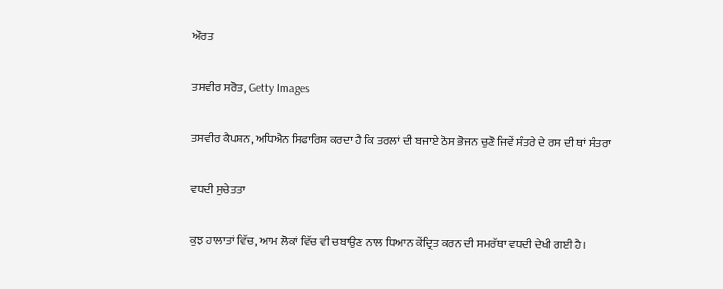ਔਰਤ

ਤਸਵੀਰ ਸਰੋਤ, Getty Images

ਤਸਵੀਰ ਕੈਪਸ਼ਨ, ਅਧਿਐਨ ਸਿਫਾਰਿਸ਼ ਕਰਦਾ ਹੈ ਕਿ ਤਰਲਾਂ ਦੀ ਬਜਾਏ ਠੋਸ ਭੋਜਨ ਚੁਣੋ ਜਿਵੇਂ ਸੰਤਰੇ ਦੇ ਰਸ ਦੀ ਥਾਂ ਸੰਤਰਾ

ਵਧਦੀ ਸੁਚੇਤਤਾ

ਕੁਝ ਹਾਲਾਤਾਂ ਵਿੱਚ, ਆਮ ਲੋਕਾਂ ਵਿੱਚ ਵੀ ਚਬਾਉਣ ਨਾਲ ਧਿਆਨ ਕੇਂਦ੍ਰਿਤ ਕਰਨ ਦੀ ਸਮਰੱਥਾ ਵਧਦੀ ਦੇਖੀ ਗਈ ਹੈ।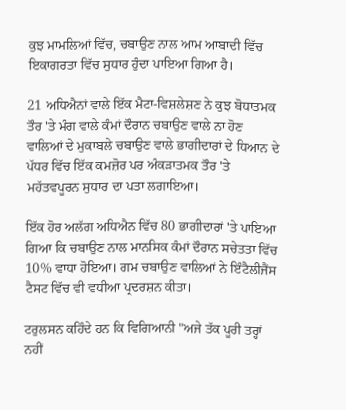ਕੁਝ ਮਾਮਲਿਆਂ ਵਿੱਚ, ਚਬਾਉਣ ਨਾਲ ਆਮ ਆਬਾਦੀ ਵਿੱਚ ਇਕਾਗਰਤਾ ਵਿੱਚ ਸੁਧਾਰ ਹੁੰਦਾ ਪਾਇਆ ਗਿਆ ਹੈ।

21 ਅਧਿਐਨਾਂ ਵਾਲੇ ਇੱਕ ਮੈਟਾ-ਵਿਸ਼ਲੇਸ਼ਣ ਨੇ ਕੁਝ ਬੋਧਾਤਮਕ ਤੌਰ 'ਤੇ ਮੰਗ ਵਾਲੇ ਕੰਮਾਂ ਦੌਰਾਨ ਚਬਾਉਣ ਵਾਲੇ ਨਾ ਹੋਣ ਵਾਲਿਆਂ ਦੇ ਮੁਕਾਬਲੇ ਚਬਾਉਣ ਵਾਲੇ ਭਾਗੀਦਾਰਾਂ ਦੇ ਧਿਆਨ ਦੇ ਪੱਧਰ ਵਿੱਚ ਇੱਕ ਕਮਜ਼ੋਰ ਪਰ ਅੰਕੜਾਤਮਕ ਤੌਰ 'ਤੇ ਮਹੱਤਵਪੂਰਨ ਸੁਧਾਰ ਦਾ ਪਤਾ ਲਗਾਇਆ।

ਇੱਕ ਹੋਰ ਅਲੱਗ ਅਧਿਐਨ ਵਿੱਚ 80 ਭਾਗੀਦਾਰਾਂ 'ਤੇ ਪਾਇਆ ਗਿਆ ਕਿ ਚਬਾਉਣ ਨਾਲ ਮਾਨਸਿਕ ਕੰਮਾਂ ਦੌਰਾਨ ਸਚੇਤਤਾ ਵਿੱਚ 10% ਵਾਧਾ ਹੋਇਆ। ਗਮ ਚਬਾਉਣ ਵਾਲਿਆਂ ਨੇ ਇੰਟੈਲੀਜੈਂਸ ਟੈਸਟ ਵਿੱਚ ਵੀ ਵਧੀਆ ਪ੍ਰਦਰਸ਼ਨ ਕੀਤਾ।

ਟਰੁਲਸਨ ਕਹਿੰਦੇ ਹਨ ਕਿ ਵਿਗਿਆਨੀ "ਅਜੇ ਤੱਕ ਪੂਰੀ ਤਰ੍ਹਾਂ ਨਹੀਂ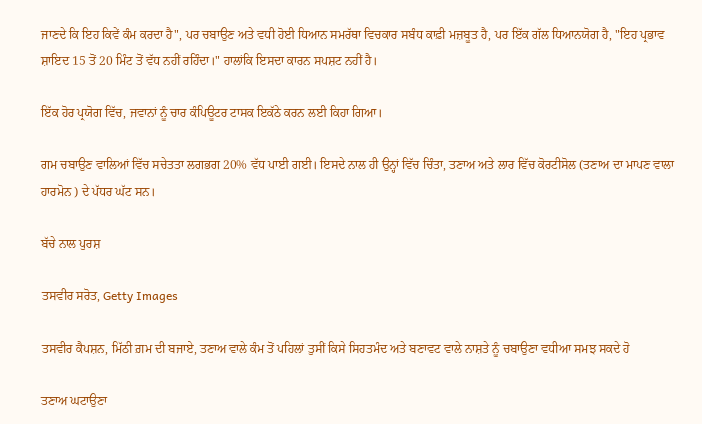ਜਾਣਦੇ ਕਿ ਇਹ ਕਿਵੇਂ ਕੰਮ ਕਰਦਾ ਹੈ", ਪਰ ਚਬਾਉਣ ਅਤੇ ਵਧੀ ਹੋਈ ਧਿਆਨ ਸਮਰੱਥਾ ਵਿਚਕਾਰ ਸਬੰਧ ਕਾਫ਼ੀ ਮਜ਼ਬੂਤ ਹੈ, ਪਰ ਇੱਕ ਗੱਲ ਧਿਆਨਯੋਗ ਹੈ, "ਇਹ ਪ੍ਰਭਾਵ ਸ਼ਾਇਦ 15 ਤੋਂ 20 ਮਿੰਟ ਤੋਂ ਵੱਧ ਨਹੀਂ ਰਹਿੰਦਾ।" ਹਾਲਾਂਕਿ ਇਸਦਾ ਕਾਰਨ ਸਪਸ਼ਟ ਨਹੀਂ ਹੈ।

ਇੱਕ ਹੋਰ ਪ੍ਰਯੋਗ ਵਿੱਚ, ਜਵਾਨਾਂ ਨੂੰ ਚਾਰ ਕੰਪਿਊਟਰ ਟਾਸਕ ਇਕੱਠੇ ਕਰਨ ਲਈ ਕਿਹਾ ਗਿਆ।

ਗਮ ਚਬਾਉਣ ਵਾਲਿਆਂ ਵਿੱਚ ਸਚੇਤਤਾ ਲਗਭਗ 20% ਵੱਧ ਪਾਈ ਗਈ। ਇਸਦੇ ਨਾਲ ਹੀ ਉਨ੍ਹਾਂ ਵਿੱਚ ਚਿੰਤਾ, ਤਣਾਅ ਅਤੇ ਲਾਰ ਵਿੱਚ ਕੋਰਟੀਸੋਲ (ਤਣਾਅ ਦਾ ਮਾਪਣ ਵਾਲਾ ਹਾਰਮੋਨ ) ਦੇ ਪੱਧਰ ਘੱਟ ਸਨ।

ਬੱਚੇ ਨਾਲ ਪੁਰਸ਼

ਤਸਵੀਰ ਸਰੋਤ, Getty Images

ਤਸਵੀਰ ਕੈਪਸ਼ਨ, ਮਿੱਠੀ ਗ਼ਮ ਦੀ ਬਜਾਏ, ਤਣਾਅ ਵਾਲੇ ਕੰਮ ਤੋਂ ਪਹਿਲਾਂ ਤੁਸੀਂ ਕਿਸੇ ਸਿਹਤਮੰਦ ਅਤੇ ਬਣਾਵਟ ਵਾਲੇ ਨਾਸ਼ਤੇ ਨੂੰ ਚਬਾਉਣਾ ਵਧੀਆ ਸਮਝ ਸਕਦੇ ਹੋ

ਤਣਾਅ ਘਟਾਉਣਾ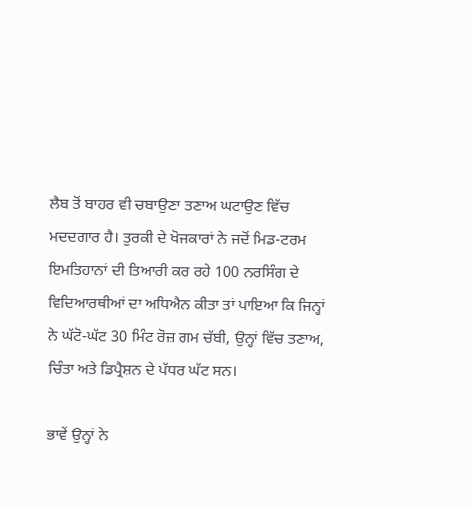ਲੈਬ ਤੋਂ ਬਾਹਰ ਵੀ ਚਬਾਉਣਾ ਤਣਾਅ ਘਟਾਉਣ ਵਿੱਚ ਮਦਦਗਾਰ ਹੈ। ਤੁਰਕੀ ਦੇ ਖੋਜਕਾਰਾਂ ਨੇ ਜਦੋਂ ਮਿਡ-ਟਰਮ ਇਮਤਿਹਾਨਾਂ ਦੀ ਤਿਆਰੀ ਕਰ ਰਹੇ 100 ਨਰਸਿੰਗ ਦੇ ਵਿਦਿਆਰਥੀਆਂ ਦਾ ਅਧਿਐਨ ਕੀਤਾ ਤਾਂ ਪਾਇਆ ਕਿ ਜਿਨ੍ਹਾਂ ਨੇ ਘੱਟੋ-ਘੱਟ 30 ਮਿੰਟ ਰੋਜ਼ ਗਮ ਚੱਬੀ, ਉਨ੍ਹਾਂ ਵਿੱਚ ਤਣਾਅ, ਚਿੰਤਾ ਅਤੇ ਡਿਪ੍ਰੈਸ਼ਨ ਦੇ ਪੱਧਰ ਘੱਟ ਸਨ।

ਭਾਵੇਂ ਉਨ੍ਹਾਂ ਨੇ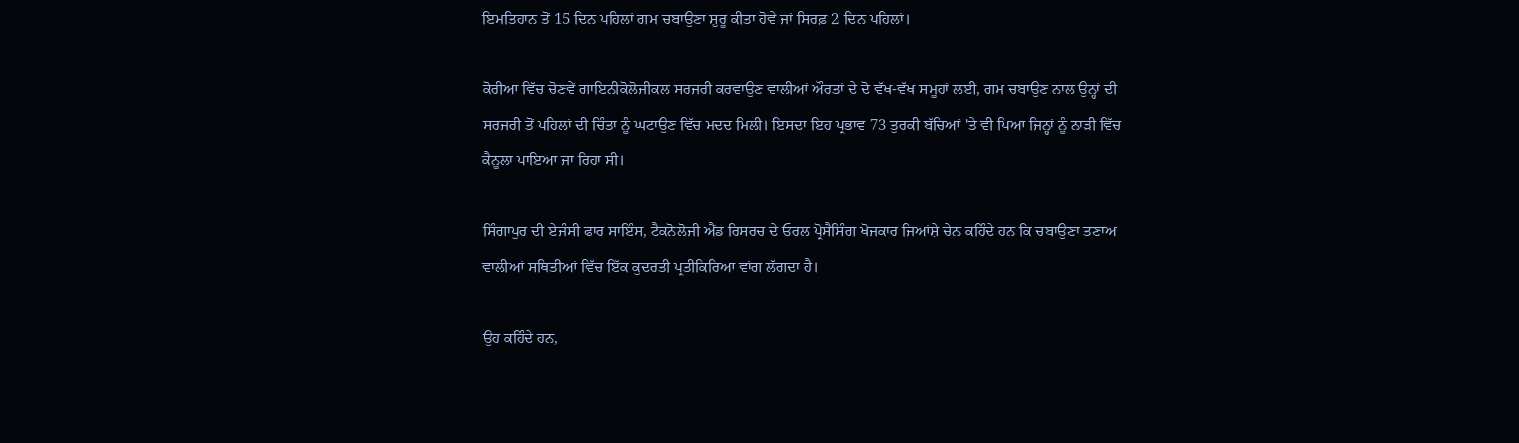ਇਮਤਿਹਾਨ ਤੋਂ 15 ਦਿਨ ਪਹਿਲਾਂ ਗਮ ਚਬਾਉਣਾ ਸ਼ੁਰੂ ਕੀਤਾ ਹੋਵੇ ਜਾਂ ਸਿਰਫ਼ 2 ਦਿਨ ਪਹਿਲਾਂ।

ਕੋਰੀਆ ਵਿੱਚ ਚੋਣਵੇਂ ਗਾਇਨੀਕੋਲੋਜੀਕਲ ਸਰਜਰੀ ਕਰਵਾਉਣ ਵਾਲੀਆਂ ਔਰਤਾਂ ਦੇ ਦੋ ਵੱਖ-ਵੱਖ ਸਮੂਹਾਂ ਲਈ, ਗਮ ਚਬਾਉਣ ਨਾਲ ਉਨ੍ਹਾਂ ਦੀ ਸਰਜਰੀ ਤੋਂ ਪਹਿਲਾਂ ਦੀ ਚਿੰਤਾ ਨੂੰ ਘਟਾਉਣ ਵਿੱਚ ਮਦਦ ਮਿਲੀ। ਇਸਦਾ ਇਹ ਪ੍ਰਭਾਵ 73 ਤੁਰਕੀ ਬੱਚਿਆਂ 'ਤੇ ਵੀ ਪਿਆ ਜਿਨ੍ਹਾਂ ਨੂੰ ਨਾੜੀ ਵਿੱਚ ਕੈਨੂਲਾ ਪਾਇਆ ਜਾ ਰਿਹਾ ਸੀ।

ਸਿੰਗਾਪੁਰ ਦੀ ਏਜੰਸੀ ਫਾਰ ਸਾਇੰਸ, ਟੈਕਨੋਲੋਜੀ ਐਂਡ ਰਿਸਰਚ ਦੇ ਓਰਲ ਪ੍ਰੋਸੈਸਿੰਗ ਖੋਜਕਾਰ ਜਿਆਂਸ਼ੇ ਚੇਨ ਕਹਿੰਦੇ ਹਨ ਕਿ ਚਬਾਉਣਾ ਤਣਾਅ ਵਾਲੀਆਂ ਸਥਿਤੀਆਂ ਵਿੱਚ ਇੱਕ ਕੁਦਰਤੀ ਪ੍ਰਤੀਕਿਰਿਆ ਵਾਂਗ ਲੱਗਦਾ ਹੈ।

ਉਹ ਕਹਿੰਦੇ ਹਨ,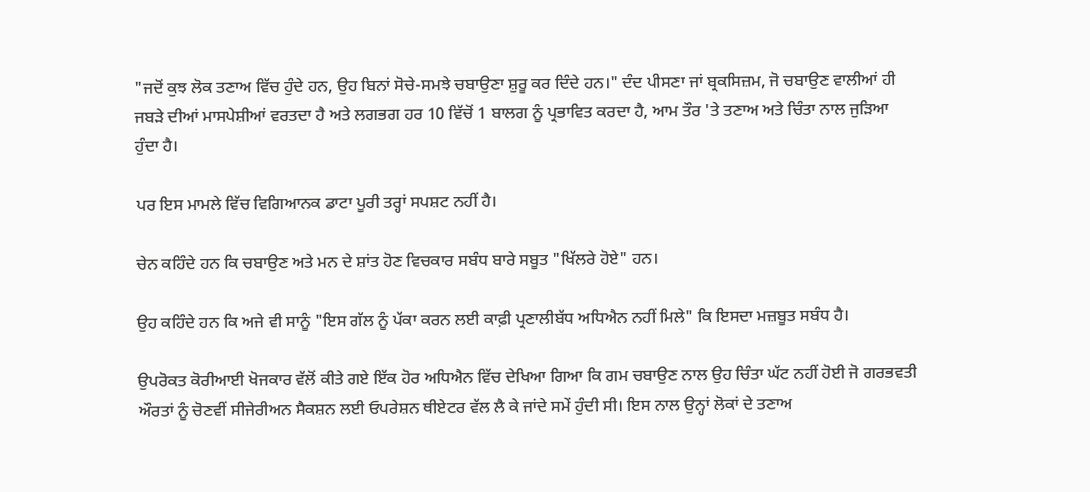"ਜਦੋਂ ਕੁਝ ਲੋਕ ਤਣਾਅ ਵਿੱਚ ਹੁੰਦੇ ਹਨ, ਉਹ ਬਿਨਾਂ ਸੋਚੇ-ਸਮਝੇ ਚਬਾਉਣਾ ਸ਼ੁਰੂ ਕਰ ਦਿੰਦੇ ਹਨ।" ਦੰਦ ਪੀਸਣਾ ਜਾਂ ਬ੍ਰਕਸਿਜ਼ਮ, ਜੋ ਚਬਾਉਣ ਵਾਲੀਆਂ ਹੀ ਜਬੜੇ ਦੀਆਂ ਮਾਸਪੇਸ਼ੀਆਂ ਵਰਤਦਾ ਹੈ ਅਤੇ ਲਗਭਗ ਹਰ 10 ਵਿੱਚੋਂ 1 ਬਾਲਗ ਨੂੰ ਪ੍ਰਭਾਵਿਤ ਕਰਦਾ ਹੈ, ਆਮ ਤੌਰ 'ਤੇ ਤਣਾਅ ਅਤੇ ਚਿੰਤਾ ਨਾਲ ਜੁੜਿਆ ਹੁੰਦਾ ਹੈ।

ਪਰ ਇਸ ਮਾਮਲੇ ਵਿੱਚ ਵਿਗਿਆਨਕ ਡਾਟਾ ਪੂਰੀ ਤਰ੍ਹਾਂ ਸਪਸ਼ਟ ਨਹੀਂ ਹੈ।

ਚੇਨ ਕਹਿੰਦੇ ਹਨ ਕਿ ਚਬਾਉਣ ਅਤੇ ਮਨ ਦੇ ਸ਼ਾਂਤ ਹੋਣ ਵਿਚਕਾਰ ਸਬੰਧ ਬਾਰੇ ਸਬੂਤ "ਖਿੱਲਰੇ ਹੋਏ" ਹਨ।

ਉਹ ਕਹਿੰਦੇ ਹਨ ਕਿ ਅਜੇ ਵੀ ਸਾਨੂੰ "ਇਸ ਗੱਲ ਨੂੰ ਪੱਕਾ ਕਰਨ ਲਈ ਕਾਫ਼ੀ ਪ੍ਰਣਾਲੀਬੱਧ ਅਧਿਐਨ ਨਹੀਂ ਮਿਲੇ" ਕਿ ਇਸਦਾ ਮਜ਼ਬੂਤ ਸਬੰਧ ਹੈ।

ਉਪਰੋਕਤ ਕੋਰੀਆਈ ਖੋਜਕਾਰ ਵੱਲੋਂ ਕੀਤੇ ਗਏ ਇੱਕ ਹੋਰ ਅਧਿਐਨ ਵਿੱਚ ਦੇਖਿਆ ਗਿਆ ਕਿ ਗਮ ਚਬਾਉਣ ਨਾਲ ਉਹ ਚਿੰਤਾ ਘੱਟ ਨਹੀਂ ਹੋਈ ਜੋ ਗਰਭਵਤੀ ਔਰਤਾਂ ਨੂੰ ਚੋਣਵੀਂ ਸੀਜੇਰੀਅਨ ਸੈਕਸ਼ਨ ਲਈ ਓਪਰੇਸ਼ਨ ਥੀਏਟਰ ਵੱਲ ਲੈ ਕੇ ਜਾਂਦੇ ਸਮੇਂ ਹੁੰਦੀ ਸੀ। ਇਸ ਨਾਲ ਉਨ੍ਹਾਂ ਲੋਕਾਂ ਦੇ ਤਣਾਅ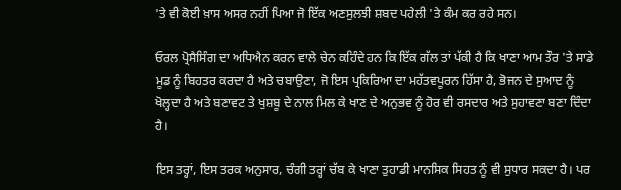'ਤੇ ਵੀ ਕੋਈ ਖ਼ਾਸ ਅਸਰ ਨਹੀਂ ਪਿਆ ਜੋ ਇੱਕ ਅਣਸੁਲਝੀ ਸ਼ਬਦ ਪਹੇਲੀ 'ਤੇ ਕੰਮ ਕਰ ਰਹੇ ਸਨ।

ਓਰਲ ਪ੍ਰੋਸੈਸਿੰਗ ਦਾ ਅਧਿਐਨ ਕਰਨ ਵਾਲੇ ਚੇਨ ਕਹਿੰਦੇ ਹਨ ਕਿ ਇੱਕ ਗੱਲ ਤਾਂ ਪੱਕੀ ਹੈ ਕਿ ਖਾਣਾ ਆਮ ਤੌਰ 'ਤੇ ਸਾਡੇ ਮੂਡ ਨੂੰ ਬਿਹਤਰ ਕਰਦਾ ਹੈ ਅਤੇ ਚਬਾਉਣਾ, ਜੋ ਇਸ ਪ੍ਰਕਿਰਿਆ ਦਾ ਮਹੱਤਵਪੂਰਨ ਹਿੱਸਾ ਹੈ, ਭੋਜਨ ਦੇ ਸੁਆਦ ਨੂੰ ਖੋਲ੍ਹਦਾ ਹੈ ਅਤੇ ਬਣਾਵਟ ਤੇ ਖੁਸ਼ਬੂ ਦੇ ਨਾਲ ਮਿਲ ਕੇ ਖਾਣ ਦੇ ਅਨੁਭਵ ਨੂੰ ਹੋਰ ਵੀ ਰਸਦਾਰ ਅਤੇ ਸੁਹਾਵਣਾ ਬਣਾ ਦਿੰਦਾ ਹੈ।

ਇਸ ਤਰ੍ਹਾਂ, ਇਸ ਤਰਕ ਅਨੁਸਾਰ, ਚੰਗੀ ਤਰ੍ਹਾਂ ਚੱਬ ਕੇ ਖਾਣਾ ਤੁਹਾਡੀ ਮਾਨਸਿਕ ਸਿਹਤ ਨੂੰ ਵੀ ਸੁਧਾਰ ਸਕਦਾ ਹੈ। ਪਰ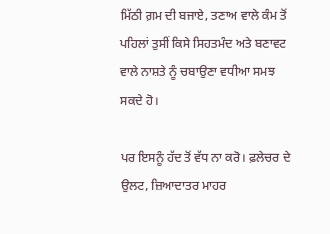ਮਿੱਠੀ ਗ਼ਮ ਦੀ ਬਜਾਏ, ਤਣਾਅ ਵਾਲੇ ਕੰਮ ਤੋਂ ਪਹਿਲਾਂ ਤੁਸੀਂ ਕਿਸੇ ਸਿਹਤਮੰਦ ਅਤੇ ਬਣਾਵਟ ਵਾਲੇ ਨਾਸ਼ਤੇ ਨੂੰ ਚਬਾਉਣਾ ਵਧੀਆ ਸਮਝ ਸਕਦੇ ਹੋ।

ਪਰ ਇਸਨੂੰ ਹੱਦ ਤੋਂ ਵੱਧ ਨਾ ਕਰੋ। ਫ਼ਲੇਚਰ ਦੇ ਉਲਟ, ਜ਼ਿਆਦਾਤਰ ਮਾਹਰ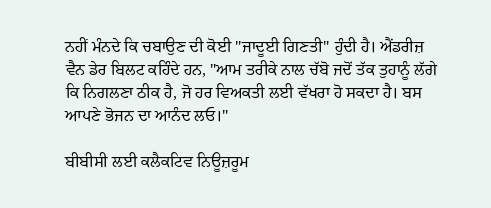ਨਹੀਂ ਮੰਨਦੇ ਕਿ ਚਬਾਉਣ ਦੀ ਕੋਈ "ਜਾਦੂਈ ਗਿਣਤੀ" ਹੁੰਦੀ ਹੈ। ਐਂਡਰੀਜ਼ ਵੈਨ ਡੇਰ ਬਿਲਟ ਕਹਿੰਦੇ ਹਨ, "ਆਮ ਤਰੀਕੇ ਨਾਲ ਚੱਬੋ ਜਦੋਂ ਤੱਕ ਤੁਹਾਨੂੰ ਲੱਗੇ ਕਿ ਨਿਗਲਣਾ ਠੀਕ ਹੈ, ਜੋ ਹਰ ਵਿਅਕਤੀ ਲਈ ਵੱਖਰਾ ਹੋ ਸਕਦਾ ਹੈ। ਬਸ ਆਪਣੇ ਭੋਜਨ ਦਾ ਆਨੰਦ ਲਓ।"

ਬੀਬੀਸੀ ਲਈ ਕਲੈਕਟਿਵ ਨਿਊਜ਼ਰੂਮ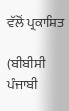ਵੱਲੋਂ ਪ੍ਰਕਾਸ਼ਿਤ

(ਬੀਬੀਸੀ ਪੰਜਾਬੀ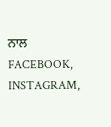ਨਾਲ FACEBOOK, INSTAGRAM,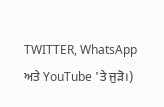TWITTER, WhatsApp ਅਤੇ YouTube 'ਤੇ ਜੁੜੋ।)